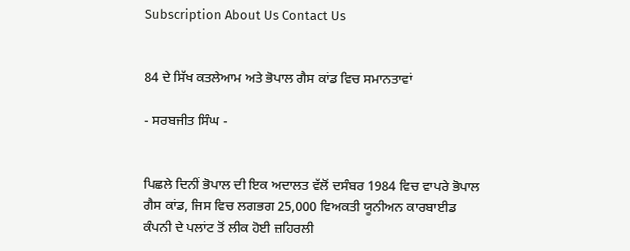Subscription About Us Contact Us


84 ਦੇ ਸਿੱਖ ਕਤਲੇਆਮ ਅਤੇ ਭੋਪਾਲ ਗੈਸ ਕਾਂਡ ਵਿਚ ਸਮਾਨਤਾਵਾਂ

- ਸਰਬਜੀਤ ਸਿੰਘ -


ਪਿਛਲੇ ਦਿਨੀਂ ਭੋਪਾਲ ਦੀ ਇਕ ਅਦਾਲਤ ਵੱਲੋਂ ਦਸੰਬਰ 1984 ਵਿਚ ਵਾਪਰੇ ਭੋਪਾਲ ਗੈਸ ਕਾਂਡ, ਜਿਸ ਵਿਚ ਲਗਭਗ 25,000 ਵਿਅਕਤੀ ਯੂਨੀਅਨ ਕਾਰਬਾਈਡ ਕੰਪਨੀ ਦੇ ਪਲਾਂਟ ਤੋਂ ਲੀਕ ਹੋਈ ਜ਼ਹਿਰਲੀ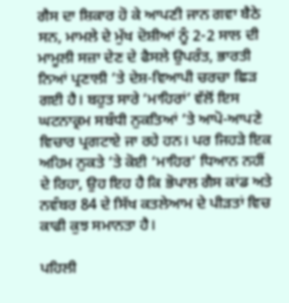ਗੈਸ ਦਾ ਸ਼ਿਕਾਰ ਹੋ ਕੇ ਆਪਣੀ ਜਾਨ ਗਵਾ ਬੈਠੇ ਸਨ, ਮਾਮਲੇ ਦੇ ਮੁੱਖ ਦੋਸ਼ੀਆਂ ਨੂੰ 2-2 ਸਾਲ ਦੀ ਮਾਮੂਲੀ ਸਜ਼ਾ ਦੇਣ ਦੇ ਫੈਸਲੇ ਉਪਰੰਤ, ਭਾਰਤੀ ਨਿਆਂ ਪ੍ਰਣਾਲੀ ’ਤੇ ਦੇਸ਼-ਵਿਆਪੀ ਚਰਚਾ ਛਿੜ ਗਈ ਹੈ। ਬਹੁਤ ਸਾਰੇ ‘ਮਾਹਿਰਾਂ’ ਵੱਲੋਂ ਇਸ ਘਟਨਾਕ੍ਰਮ ਸਬੰਧੀ ਨੁਕਤਿਆਂ ’ਤੇ ਆਪੋ-ਆਪਣੇ ਵਿਚਾਰ ਪ੍ਰਗਟਾਏ ਜਾ ਰਹੇ ਹਨ। ਪਰ ਜਿਹੜੇ ਇਕ ਅਹਿਮ ਨੁਕਤੇ ’ਤੇ ਕੋਈ ‘ਮਾਹਿਰ’ ਧਿਆਨ ਨਹੀਂ ਦੇ ਰਿਹਾ, ਉਹ ਇਹ ਹੈ ਕਿ ਭੋਪਾਲ ਗੈਸ ਕਾਂਡ ਅਤੇ ਨਵੰਬਰ 84 ਦੇ ਸਿੱਖ ਕਤਲੇਆਮ ਦੇ ਪੀੜਤਾਂ ਵਿਚ ਕਾਫੀ ਕੁਝ ਸਮਾਨਤਾ ਹੈ।

ਪਹਿਲੀ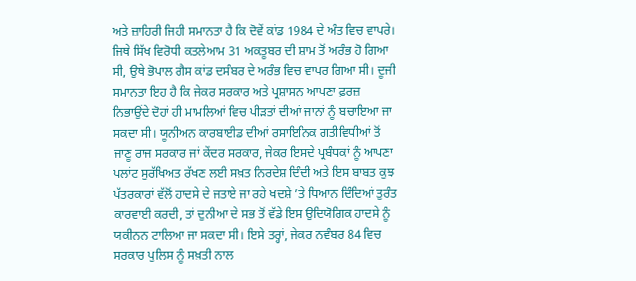ਅਤੇ ਜ਼ਾਹਿਰੀ ਜਿਹੀ ਸਮਾਨਤਾ ਹੈ ਕਿ ਦੋਵੇਂ ਕਾਂਡ 1984 ਦੇ ਅੰਤ ਵਿਚ ਵਾਪਰੇ। ਜਿਥੇ ਸਿੱਖ ਵਿਰੋਧੀ ਕਤਲੇਆਮ 31 ਅਕਤੂਬਰ ਦੀ ਸ਼ਾਮ ਤੋਂ ਅਰੰਭ ਹੋ ਗਿਆ ਸੀ, ਉਥੇ ਭੋਪਾਲ ਗੈਸ ਕਾਂਡ ਦਸੰਬਰ ਦੇ ਅਰੰਭ ਵਿਚ ਵਾਪਰ ਗਿਆ ਸੀ। ਦੂਜੀ ਸਮਾਨਤਾ ਇਹ ਹੈ ਕਿ ਜੇਕਰ ਸਰਕਾਰ ਅਤੇ ਪ੍ਰਸ਼ਾਸਨ ਆਪਣਾ ਫ਼ਰਜ਼ ਨਿਭਾਉਂਦੇ ਦੋਹਾਂ ਹੀ ਮਾਮਲਿਆਂ ਵਿਚ ਪੀੜਤਾਂ ਦੀਆਂ ਜਾਨਾਂ ਨੂੰ ਬਚਾਇਆ ਜਾ ਸਕਦਾ ਸੀ। ਯੂਨੀਅਨ ਕਾਰਬਾਈਡ ਦੀਆਂ ਰਸਾਇਨਿਕ ਗਤੀਵਿਧੀਆਂ ਤੋਂ ਜਾਣੂ ਰਾਜ ਸਰਕਾਰ ਜਾਂ ਕੇਂਦਰ ਸਰਕਾਰ, ਜੇਕਰ ਇਸਦੇ ਪ੍ਰਬੰਧਕਾਂ ਨੂੰ ਆਪਣਾ ਪਲਾਂਟ ਸੁਰੱਖਿਅਤ ਰੱਖਣ ਲਈ ਸਖ਼ਤ ਨਿਰਦੇਸ਼ ਦਿੰਦੀ ਅਤੇ ਇਸ ਬਾਬਤ ਕੁਝ ਪੱਤਰਕਾਰਾਂ ਵੱਲੋਂ ਹਾਦਸੇ ਦੇ ਜਤਾਏ ਜਾ ਰਹੇ ਖਦਸ਼ੇ ’ਤੇ ਧਿਆਨ ਦਿੰਦਿਆਂ ਤੁਰੰਤ ਕਾਰਵਾਈ ਕਰਦੀ, ਤਾਂ ਦੁਨੀਆ ਦੇ ਸਭ ਤੋਂ ਵੱਡੇ ਇਸ ਉਦਿਯੋਗਿਕ ਹਾਦਸੇ ਨੂੰ ਯਕੀਨਨ ਟਾਲਿਆ ਜਾ ਸਕਦਾ ਸੀ। ਇਸੇ ਤਰ੍ਹਾਂ, ਜੇਕਰ ਨਵੰਬਰ 84 ਵਿਚ ਸਰਕਾਰ ਪੁਲਿਸ ਨੂੰ ਸਖ਼ਤੀ ਨਾਲ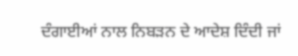ਦੰਗਾਈਆਂ ਨਾਲ ਨਿਬੜਨ ਦੇ ਆਦੇਸ਼ ਦਿੰਦੀ ਜਾਂ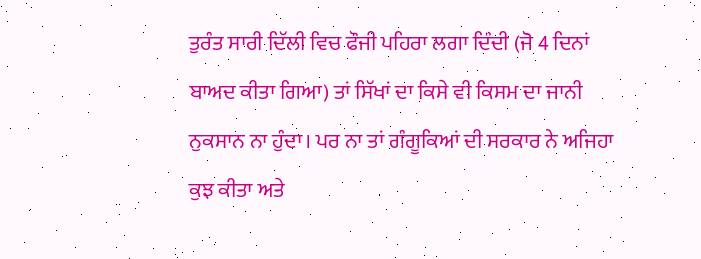ਤੁਰੰਤ ਸਾਰੀ ਦਿੱਲੀ ਵਿਚ ਫੌਜੀ ਪਹਿਰਾ ਲਗਾ ਦਿੰਦੀ (ਜੋ 4 ਦਿਨਾਂ ਬਾਅਦ ਕੀਤਾ ਗਿਆ) ਤਾਂ ਸਿੱਖਾਂ ਦਾ ਕਿਸੇ ਵੀ ਕਿਸਮ ਦਾ ਜਾਨੀ ਨੁਕਸਾਨ ਨਾ ਹੁੰਦਾ। ਪਰ ਨਾ ਤਾਂ ਗੰਗੂਕਿਆਂ ਦੀ ਸਰਕਾਰ ਨੇ ਅਜਿਹਾ ਕੁਝ ਕੀਤਾ ਅਤੇ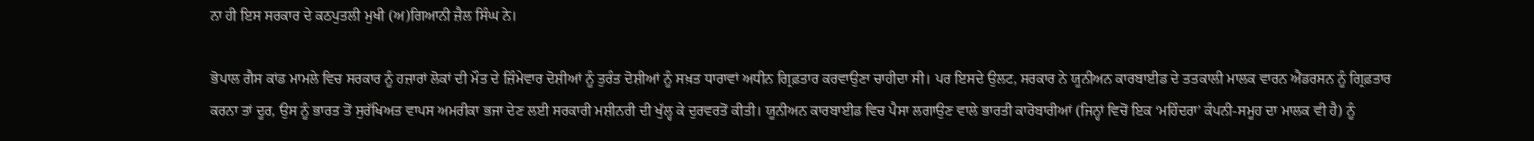ਨਾ ਹੀ ਇਸ ਸਰਕਾਰ ਦੇ ਕਠਪੁਤਲੀ ਮੁਖੀ (ਅ)ਗਿਆਨੀ ਜ਼ੈਲ ਸਿੰਘ ਨੇ।

ਭੋਪਾਲ ਗੈਸ ਕਾਂਡ ਮਾਮਲੇ ਵਿਚ ਸਰਕਾਰ ਨੂੰ ਹਜ਼ਾਰਾਂ ਲੋਕਾਂ ਦੀ ਮੌਤ ਦੇ ਜ਼ਿੰਮੇਵਾਰ ਦੋਸ਼ੀਆਂ ਨੂੰ ਤੁਰੰਤ ਦੋਸ਼ੀਆਂ ਨੂੰ ਸਖ਼ਤ ਧਾਰਾਵਾਂ ਅਧੀਨ ਗ੍ਰਿਫ਼ਤਾਰ ਕਰਵਾਉਣਾ ਚਾਹੀਦਾ ਸੀ। ਪਰ ਇਸਦੇ ਉਲਟ, ਸਰਕਾਰ ਨੇ ਯੂਨੀਅਨ ਕਾਰਬਾਈਡ ਦੇ ਤਤਕਾਲੀ ਮਾਲਕ ਵਾਰਨ ਐਂਡਰਸਨ ਨੂੰ ਗ੍ਰਿਫ਼ਤਾਰ ਕਰਨਾ ਤਾਂ ਦੂਰ, ਉਸ ਨੂੰ ਭਾਰਤ ਤੋਂ ਸੁਰੱਖਿਅਤ ਵਾਪਸ ਅਮਰੀਕਾ ਭਜਾ ਦੇਣ ਲਈ ਸਰਕਾਰੀ ਮਸ਼ੀਨਰੀ ਦੀ ਖੁੱਲ੍ਹ ਕੇ ਦੁਰਵਰਤੋਂ ਕੀਤੀ। ਯੂਨੀਅਨ ਕਾਰਬਾਈਡ ਵਿਚ ਪੈਸਾ ਲਗਾਉਣ ਵਾਲੇ ਭਾਰਤੀ ਕਾਰੋਬਾਰੀਆਂ (ਜਿਨ੍ਹਾਂ ਵਿਚੋਂ ਇਕ ‘ਮਹਿੰਦਰਾ’ ਕੰਪਨੀ-ਸਮੂਹ ਦਾ ਮਾਲਕ ਵੀ ਹੈ) ਨੂੰ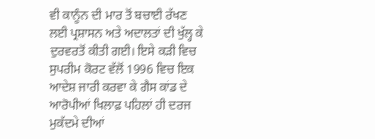ਵੀ ਕਾਨੂੰਨ ਦੀ ਮਾਰ ਤੋਂ ਬਚਾਈ ਰੱਖਣ ਲਈ ਪ੍ਰਸ਼ਾਸਨ ਅਤੇ ਅਦਾਲਤਾਂ ਦੀ ਖੁੱਲ੍ਹ ਕੇ ਦੁਰਵਰਤੋਂ ਕੀਤੀ ਗਈ। ਇਸੇ ਕੜੀ ਵਿਚ ਸੁਪਰੀਮ ਕੋਰਟ ਵੱਲੋਂ 1996 ਵਿਚ ਇਕ ਆਦੇਸ਼ ਜਾਰੀ ਕਰਵਾ ਕੇ ਗੈਸ ਕਾਂਡ ਦੇ ਆਰੋਪੀਆਂ ਖਿਲਾਫ਼ ਪਹਿਲਾਂ ਹੀ ਦਰਜ ਮੁਕੱਦਮੇ ਦੀਆਂ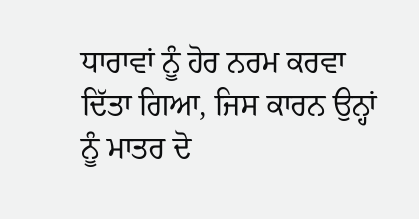ਧਾਰਾਵਾਂ ਨੂੰ ਹੋਰ ਨਰਮ ਕਰਵਾ ਦਿੱਤਾ ਗਿਆ, ਜਿਸ ਕਾਰਨ ਉਨ੍ਹਾਂ ਨੂੰ ਮਾਤਰ ਦੋ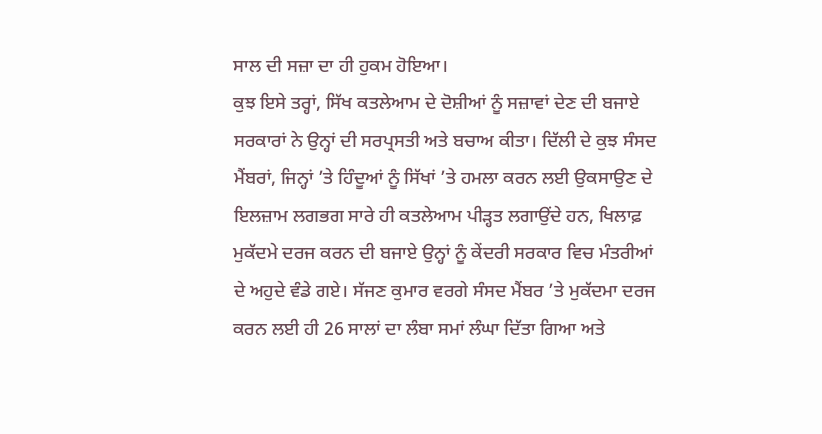ਸਾਲ ਦੀ ਸਜ਼ਾ ਦਾ ਹੀ ਹੁਕਮ ਹੋਇਆ।
ਕੁਝ ਇਸੇ ਤਰ੍ਹਾਂ, ਸਿੱਖ ਕਤਲੇਆਮ ਦੇ ਦੋਸ਼ੀਆਂ ਨੂੰ ਸਜ਼ਾਵਾਂ ਦੇਣ ਦੀ ਬਜਾਏ ਸਰਕਾਰਾਂ ਨੇ ਉਨ੍ਹਾਂ ਦੀ ਸਰਪ੍ਰਸਤੀ ਅਤੇ ਬਚਾਅ ਕੀਤਾ। ਦਿੱਲੀ ਦੇ ਕੁਝ ਸੰਸਦ ਮੈਂਬਰਾਂ, ਜਿਨ੍ਹਾਂ ’ਤੇ ਹਿੰਦੂਆਂ ਨੂੰ ਸਿੱਖਾਂ ’ਤੇ ਹਮਲਾ ਕਰਨ ਲਈ ਉਕਸਾਉਣ ਦੇ ਇਲਜ਼ਾਮ ਲਗਭਗ ਸਾਰੇ ਹੀ ਕਤਲੇਆਮ ਪੀੜ੍ਹਤ ਲਗਾਉਂਦੇ ਹਨ, ਖਿਲਾਫ਼ ਮੁਕੱਦਮੇ ਦਰਜ ਕਰਨ ਦੀ ਬਜਾਏ ਉਨ੍ਹਾਂ ਨੂੰ ਕੇਂਦਰੀ ਸਰਕਾਰ ਵਿਚ ਮੰਤਰੀਆਂ ਦੇ ਅਹੁਦੇ ਵੰਡੇ ਗਏ। ਸੱਜਣ ਕੁਮਾਰ ਵਰਗੇ ਸੰਸਦ ਮੈਂਬਰ ’ਤੇ ਮੁਕੱਦਮਾ ਦਰਜ ਕਰਨ ਲਈ ਹੀ 26 ਸਾਲਾਂ ਦਾ ਲੰਬਾ ਸਮਾਂ ਲੰਘਾ ਦਿੱਤਾ ਗਿਆ ਅਤੇ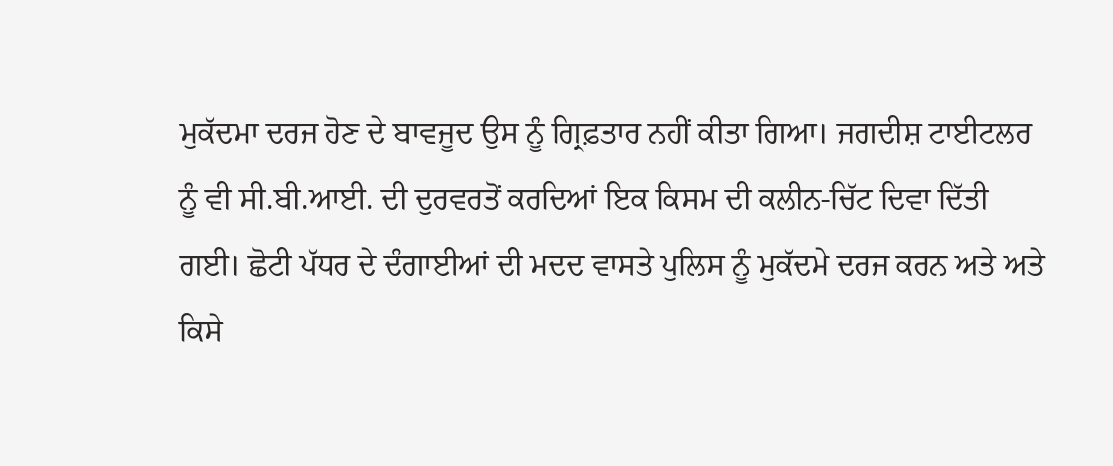ਮੁਕੱਦਮਾ ਦਰਜ ਹੋਣ ਦੇ ਬਾਵਜੂਦ ਉਸ ਨੂੰ ਗ੍ਰਿਫ਼ਤਾਰ ਨਹੀਂ ਕੀਤਾ ਗਿਆ। ਜਗਦੀਸ਼ ਟਾਈਟਲਰ ਨੂੰ ਵੀ ਸੀ.ਬੀ.ਆਈ. ਦੀ ਦੁਰਵਰਤੋਂ ਕਰਦਿਆਂ ਇਕ ਕਿਸਮ ਦੀ ਕਲੀਨ-ਚਿੱਟ ਦਿਵਾ ਦਿੱਤੀ ਗਈ। ਛੋਟੀ ਪੱਧਰ ਦੇ ਦੰਗਾਈਆਂ ਦੀ ਮਦਦ ਵਾਸਤੇ ਪੁਲਿਸ ਨੂੰ ਮੁਕੱਦਮੇ ਦਰਜ ਕਰਨ ਅਤੇ ਅਤੇ ਕਿਸੇ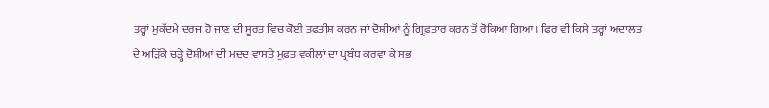ਤਰ੍ਹਾਂ ਮੁਕੱਦਮੇ ਦਰਜ ਹੋ ਜਾਣ ਦੀ ਸੂਰਤ ਵਿਚ ਕੋਈ ਤਫਤੀਸ਼ ਕਰਨ ਜਾਂ ਦੋਸ਼ੀਆਂ ਨੂੰ ਗ੍ਰਿਫ਼ਤਾਰ ਕਰਨ ਤੋਂ ਰੋਕਿਆ ਗਿਆ। ਫਿਰ ਵੀ ਕਿਸੇ ਤਰ੍ਹਾਂ ਅਦਾਲਤ ਦੇ ਅੜਿੱਕੇ ਚੜ੍ਹੇ ਦੋਸ਼ੀਆਂ ਦੀ ਮਦਦ ਵਾਸਤੇ ਮੁਫ਼ਤ ਵਕੀਲਾਂ ਦਾ ਪ੍ਰਬੰਧ ਕਰਵਾ ਕੇ ਸਭ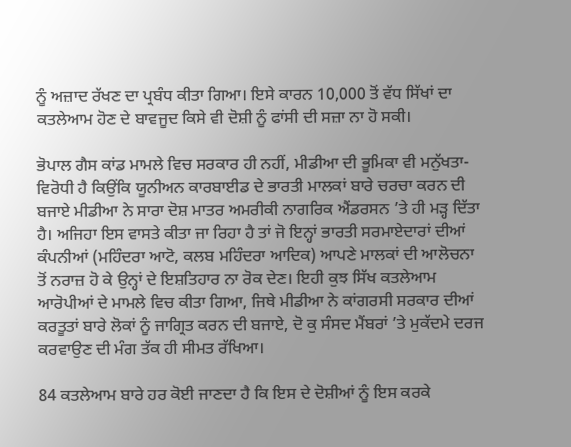ਨੂੰ ਅਜ਼ਾਦ ਰੱਖਣ ਦਾ ਪ੍ਰਬੰਧ ਕੀਤਾ ਗਿਆ। ਇਸੇ ਕਾਰਨ 10,000 ਤੋਂ ਵੱਧ ਸਿੱਖਾਂ ਦਾ ਕਤਲੇਆਮ ਹੋਣ ਦੇ ਬਾਵਜੂਦ ਕਿਸੇ ਵੀ ਦੋਸ਼ੀ ਨੂੰ ਫਾਂਸੀ ਦੀ ਸਜ਼ਾ ਨਾ ਹੋ ਸਕੀ।

ਭੋਪਾਲ ਗੈਸ ਕਾਂਡ ਮਾਮਲੇ ਵਿਚ ਸਰਕਾਰ ਹੀ ਨਹੀਂ, ਮੀਡੀਆ ਦੀ ਭੂਮਿਕਾ ਵੀ ਮਨੁੱਖਤਾ-ਵਿਰੋਧੀ ਹੈ ਕਿਉਂਕਿ ਯੂਨੀਅਨ ਕਾਰਬਾਈਡ ਦੇ ਭਾਰਤੀ ਮਾਲਕਾਂ ਬਾਰੇ ਚਰਚਾ ਕਰਨ ਦੀ ਬਜਾਏ ਮੀਡੀਆ ਨੇ ਸਾਰਾ ਦੋਸ਼ ਮਾਤਰ ਅਮਰੀਕੀ ਨਾਗਰਿਕ ਐਂਡਰਸਨ ’ਤੇ ਹੀ ਮੜ੍ਹ ਦਿੱਤਾ ਹੈ। ਅਜਿਹਾ ਇਸ ਵਾਸਤੇ ਕੀਤਾ ਜਾ ਰਿਹਾ ਹੈ ਤਾਂ ਜੋ ਇਨ੍ਹਾਂ ਭਾਰਤੀ ਸਰਮਾਏਦਾਰਾਂ ਦੀਆਂ ਕੰਪਨੀਆਂ (ਮਹਿੰਦਰਾ ਆਟੋ, ਕਲਬ ਮਹਿੰਦਰਾ ਆਦਿਕ) ਆਪਣੇ ਮਾਲਕਾਂ ਦੀ ਆਲੋਚਨਾ ਤੋਂ ਨਰਾਜ਼ ਹੋ ਕੇ ਉਨ੍ਹਾਂ ਦੇ ਇਸ਼ਤਿਹਾਰ ਨਾ ਰੋਕ ਦੇਣ। ਇਹੀ ਕੁਝ ਸਿੱਖ ਕਤਲੇਆਮ ਆਰੋਪੀਆਂ ਦੇ ਮਾਮਲੇ ਵਿਚ ਕੀਤਾ ਗਿਆ, ਜਿਥੇ ਮੀਡੀਆ ਨੇ ਕਾਂਗਰਸੀ ਸਰਕਾਰ ਦੀਆਂ ਕਰਤੂਤਾਂ ਬਾਰੇ ਲੋਕਾਂ ਨੂੰ ਜਾਗ੍ਰਿਤ ਕਰਨ ਦੀ ਬਜਾਏ, ਦੋ ਕੁ ਸੰਸਦ ਮੈਂਬਰਾਂ ’ਤੇ ਮੁਕੱਦਮੇ ਦਰਜ ਕਰਵਾਉਣ ਦੀ ਮੰਗ ਤੱਕ ਹੀ ਸੀਮਤ ਰੱਖਿਆ।

84 ਕਤਲੇਆਮ ਬਾਰੇ ਹਰ ਕੋਈ ਜਾਣਦਾ ਹੈ ਕਿ ਇਸ ਦੇ ਦੋਸ਼ੀਆਂ ਨੂੰ ਇਸ ਕਰਕੇ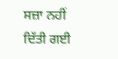ਸਜ਼ਾ ਨਹੀਂ ਦਿੱਤੀ ਗਈ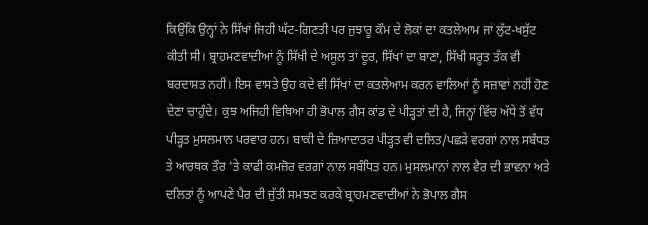ਕਿਉਂਕਿ ਉਨ੍ਹਾਂ ਨੇ ਸਿੱਖਾਂ ਜਿਹੀ ਘੱਟ-ਗਿਣਤੀ ਪਰ ਜੁਝਾਰੂ ਕੌਮ ਦੇ ਲੋਕਾਂ ਦਾ ਕਤਲੇਆਮ ਜਾਂ ਲੁੱਟ-ਖਸੁੱਟ ਕੀਤੀ ਸੀ। ਬ੍ਰਾਹਮਣਵਾਦੀਆਂ ਨੂੰ ਸਿੱਖੀ ਦੇ ਅਸੂਲ ਤਾਂ ਦੂਰ, ਸਿੱਖਾਂ ਦਾ ਬਾਣਾ, ਸਿੱਖੀ ਸਰੂਤ ਤੱਕ ਵੀ ਬਰਦਾਸ਼ਤ ਨਹੀਂ। ਇਸ ਵਾਸਤੇ ਉਹ ਕਦੇ ਵੀ ਸਿੱਖਾਂ ਦਾ ਕਤਲੇਆਮ ਕਰਨ ਵਾਲਿਆਂ ਨੂੰ ਸਜ਼ਾਵਾਂ ਨਹੀਂ ਹੋਣ ਦੇਣਾ ਚਾਹੁੰਦੇ। ਕੁਝ ਅਜਿਹੀ ਵਿਥਿਆ ਹੀ ਭੋਪਾਲ ਗੈਸ ਕਾਂਡ ਦੇ ਪੀੜ੍ਹਤਾਂ ਦੀ ਹੈ, ਜਿਨ੍ਹਾਂ ਵਿੱਚ ਅੱਧੇ ਤੋਂ ਵੱਧ ਪੀੜ੍ਹਤ ਮੁਸਲਮਾਨ ਪਰਵਾਰ ਹਨ। ਬਾਕੀ ਦੇ ਜ਼ਿਆਦਾਤਰ ਪੀੜ੍ਹਤ ਵੀ ਦਲਿਤ/ਪਛੜੇ ਵਰਗਾਂ ਨਾਲ ਸਬੰਧਤ ਤੇ ਆਰਥਕ ਤੌਰ ’ਤੇ ਕਾਫੀ ਕਮਜ਼ੋਰ ਵਰਗਾਂ ਨਾਲ ਸਬੰਧਿਤ ਹਨ। ਮੁਸਲਮਾਨਾਂ ਨਾਲ ਵੈਰ ਦੀ ਭਾਵਨਾ ਅਤੇ ਦਲਿਤਾਂ ਨੂੰ ਆਪਣੇ ਪੈਰ ਦੀ ਜੁੱਤੀ ਸਮਝਣ ਕਰਕੇ ਬ੍ਰਾਹਮਣਵਾਦੀਆਂ ਨੇ ਭੋਪਾਲ ਗੈਸ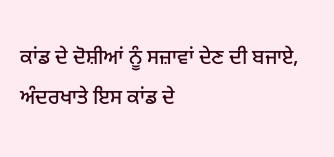ਕਾਂਡ ਦੇ ਦੋਸ਼ੀਆਂ ਨੂੰ ਸਜ਼ਾਵਾਂ ਦੇਣ ਦੀ ਬਜਾਏ, ਅੰਦਰਖਾਤੇ ਇਸ ਕਾਂਡ ਦੇ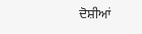ਦੋਸ਼ੀਆਂ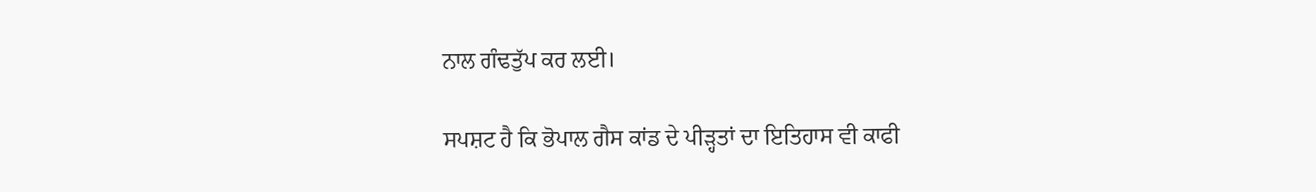ਨਾਲ ਗੰਢਤੁੱਪ ਕਰ ਲਈ।

ਸਪਸ਼ਟ ਹੈ ਕਿ ਭੋਪਾਲ ਗੈਸ ਕਾਂਡ ਦੇ ਪੀੜ੍ਹਤਾਂ ਦਾ ਇਤਿਹਾਸ ਵੀ ਕਾਫੀ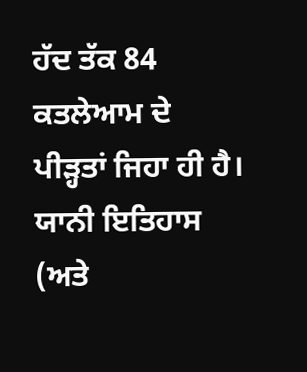ਹੱਦ ਤੱਕ 84 ਕਤਲੇਆਮ ਦੇ ਪੀੜ੍ਹਤਾਂ ਜਿਹਾ ਹੀ ਹੈ। ਯਾਨੀ ਇਤਿਹਾਸ (ਅਤੇ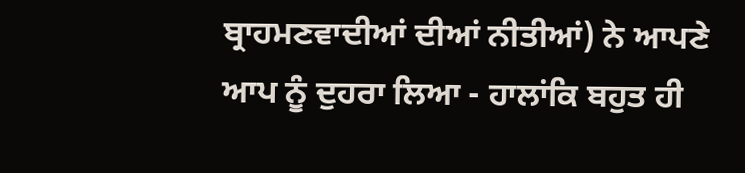ਬ੍ਰਾਹਮਣਵਾਦੀਆਂ ਦੀਆਂ ਨੀਤੀਆਂ) ਨੇ ਆਪਣੇ ਆਪ ਨੂੰ ਦੁਹਰਾ ਲਿਆ - ਹਾਲਾਂਕਿ ਬਹੁਤ ਹੀ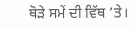ਥੋੜੇ ਸਮੇਂ ਦੀ ਵਿੱਥ ’ਤੇ।